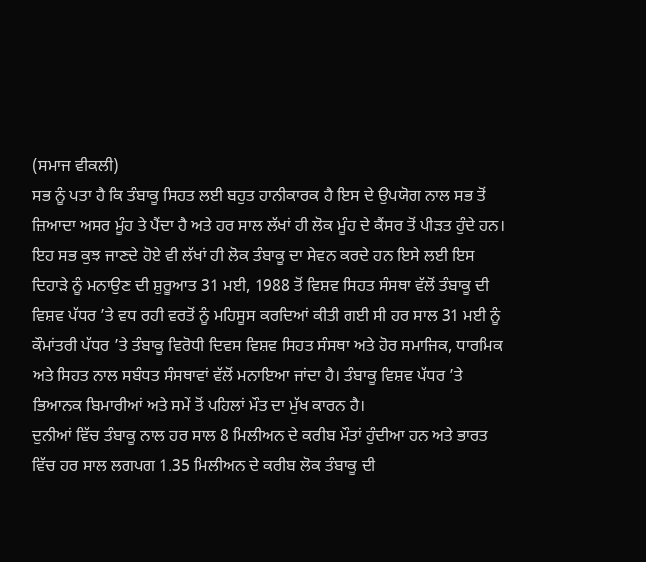(ਸਮਾਜ ਵੀਕਲੀ)
ਸਭ ਨੂੰ ਪਤਾ ਹੈ ਕਿ ਤੰਬਾਕੂ ਸਿਹਤ ਲਈ ਬਹੁਤ ਹਾਨੀਕਾਰਕ ਹੈ ਇਸ ਦੇ ਉਪਯੋਗ ਨਾਲ ਸਭ ਤੋਂ ਜ਼ਿਆਦਾ ਅਸਰ ਮੂੰਹ ਤੇ ਪੈਂਦਾ ਹੈ ਅਤੇ ਹਰ ਸਾਲ ਲੱਖਾਂ ਹੀ ਲੋਕ ਮੂੰਹ ਦੇ ਕੈਂਸਰ ਤੋਂ ਪੀੜਤ ਹੁੰਦੇ ਹਨ। ਇਹ ਸਭ ਕੁਝ ਜਾਣਦੇ ਹੋਏ ਵੀ ਲੱਖਾਂ ਹੀ ਲੋਕ ਤੰਬਾਕੂ ਦਾ ਸੇਵਨ ਕਰਦੇ ਹਨ ਇਸੇ ਲਈ ਇਸ ਦਿਹਾੜੇ ਨੂੰ ਮਨਾਉਣ ਦੀ ਸ਼ੁਰੂਆਤ 31 ਮਈ, 1988 ਤੋਂ ਵਿਸ਼ਵ ਸਿਹਤ ਸੰਸਥਾ ਵੱਲੋਂ ਤੰਬਾਕੂ ਦੀ ਵਿਸ਼ਵ ਪੱਧਰ ’ਤੇ ਵਧ ਰਹੀ ਵਰਤੋਂ ਨੂੰ ਮਹਿਸੂਸ ਕਰਦਿਆਂ ਕੀਤੀ ਗਈ ਸੀ ਹਰ ਸਾਲ 31 ਮਈ ਨੂੰ ਕੌਮਾਂਤਰੀ ਪੱਧਰ ’ਤੇ ਤੰਬਾਕੂ ਵਿਰੋਧੀ ਦਿਵਸ ਵਿਸ਼ਵ ਸਿਹਤ ਸੰਸਥਾ ਅਤੇ ਹੋਰ ਸਮਾਜਿਕ, ਧਾਰਮਿਕ ਅਤੇ ਸਿਹਤ ਨਾਲ ਸਬੰਧਤ ਸੰਸਥਾਵਾਂ ਵੱਲੋਂ ਮਨਾਇਆ ਜਾਂਦਾ ਹੈ। ਤੰਬਾਕੂ ਵਿਸ਼ਵ ਪੱਧਰ ’ਤੇ ਭਿਆਨਕ ਬਿਮਾਰੀਆਂ ਅਤੇ ਸਮੇਂ ਤੋਂ ਪਹਿਲਾਂ ਮੌਤ ਦਾ ਮੁੱਖ ਕਾਰਨ ਹੈ।
ਦੁਨੀਆਂ ਵਿੱਚ ਤੰਬਾਕੂ ਨਾਲ ਹਰ ਸਾਲ 8 ਮਿਲੀਅਨ ਦੇ ਕਰੀਬ ਮੌਤਾਂ ਹੁੰਦੀਆ ਹਨ ਅਤੇ ਭਾਰਤ ਵਿੱਚ ਹਰ ਸਾਲ ਲਗਪਗ 1.35 ਮਿਲੀਅਨ ਦੇ ਕਰੀਬ ਲੋਕ ਤੰਬਾਕੂ ਦੀ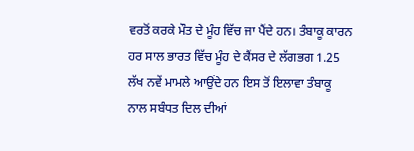ਵਰਤੋਂ ਕਰਕੇ ਮੌਤ ਦੇ ਮੂੰਹ ਵਿੱਚ ਜਾ ਪੈਂਦੇ ਹਨ। ਤੰਬਾਕੂ ਕਾਰਨ ਹਰ ਸਾਲ ਭਾਰਤ ਵਿੱਚ ਮੂੰਹ ਦੇ ਕੈਂਸਰ ਦੇ ਲੱਗਭਗ 1.25 ਲੱਖ ਨਵੇਂ ਮਾਮਲੇ ਆਉਂਦੇ ਹਨ ਇਸ ਤੋਂ ਇਲਾਵਾ ਤੰਬਾਕੂ ਨਾਲ ਸਬੰਧਤ ਦਿਲ ਦੀਆਂ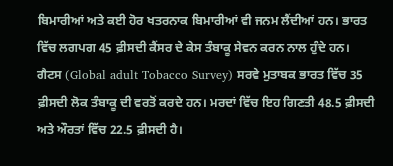ਬਿਮਾਰੀਆਂ ਅਤੇ ਕਈ ਹੋਰ ਖਤਰਨਾਕ ਬਿਮਾਰੀਆਂ ਵੀ ਜਨਮ ਲੈਂਦੀਆਂ ਹਨ। ਭਾਰਤ ਵਿੱਚ ਲਗਪਗ 45 ਫ਼ੀਸਦੀ ਕੈਂਸਰ ਦੇ ਕੇਸ ਤੰਬਾਕੂ ਸੇਵਨ ਕਰਨ ਨਾਲ ਹੁੰਦੇ ਹਨ। ਗੈਟਸ (Global adult Tobacco Survey) ਸਰਵੇ ਮੁਤਾਬਕ ਭਾਰਤ ਵਿੱਚ 35 ਫ਼ੀਸਦੀ ਲੋਕ ਤੰਬਾਕੂ ਦੀ ਵਰਤੋਂ ਕਰਦੇ ਹਨ। ਮਰਦਾਂ ਵਿੱਚ ਇਹ ਗਿਣਤੀ 48.5 ਫ਼ੀਸਦੀ ਅਤੇ ਔਰਤਾਂ ਵਿੱਚ 22.5 ਫ਼ੀਸਦੀ ਹੈ।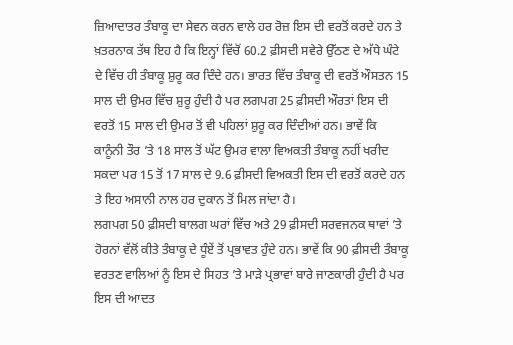ਜ਼ਿਆਦਾਤਰ ਤੰਬਾਕੂ ਦਾ ਸੇਵਨ ਕਰਨ ਵਾਲੇ ਹਰ ਰੋਜ਼ ਇਸ ਦੀ ਵਰਤੋਂ ਕਰਦੇ ਹਨ ਤੇ ਖ਼ਤਰਨਾਕ ਤੱਥ ਇਹ ਹੈ ਕਿ ਇਨ੍ਹਾਂ ਵਿੱਚੋਂ 60.2 ਫ਼ੀਸਦੀ ਸਵੇਰੇ ਉੱਠਣ ਦੇ ਅੱਧੇ ਘੰਟੇ ਦੇ ਵਿੱਚ ਹੀ ਤੰਬਾਕੂ ਸ਼ੁਰੂ ਕਰ ਦਿੰਦੇ ਹਨ। ਭਾਰਤ ਵਿੱਚ ਤੰਬਾਕੂ ਦੀ ਵਰਤੋਂ ਔਸਤਨ 15 ਸਾਲ ਦੀ ਉਮਰ ਵਿੱਚ ਸ਼ੁਰੂ ਹੁੰਦੀ ਹੈ ਪਰ ਲਗਪਗ 25 ਫ਼ੀਸਦੀ ਔਰਤਾਂ ਇਸ ਦੀ ਵਰਤੋਂ 15 ਸਾਲ ਦੀ ਉਮਰ ਤੋਂ ਵੀ ਪਹਿਲਾਂ ਸ਼ੁਰੂ ਕਰ ਦਿੰਦੀਆਂ ਹਨ। ਭਾਵੇਂ ਕਿ ਕਾਨੂੰਨੀ ਤੌਰ ’ਤੇ 18 ਸਾਲ ਤੋਂ ਘੱਟ ਉਮਰ ਵਾਲਾ ਵਿਅਕਤੀ ਤੰਬਾਕੂ ਨਹੀਂ ਖਰੀਦ ਸਕਦਾ ਪਰ 15 ਤੋਂ 17 ਸਾਲ ਦੇ 9.6 ਫ਼ੀਸਦੀ ਵਿਅਕਤੀ ਇਸ ਦੀ ਵਰਤੋਂ ਕਰਦੇ ਹਨ ਤੇ ਇਹ ਅਸਾਨੀ ਨਾਲ ਹਰ ਦੁਕਾਨ ਤੋਂ ਮਿਲ ਜਾਂਦਾ ਹੈ।
ਲਗਪਗ 50 ਫ਼ੀਸਦੀ ਬਾਲਗ ਘਰਾਂ ਵਿੱਚ ਅਤੇ 29 ਫ਼ੀਸਦੀ ਸਰਵਜਨਕ ਥਾਵਾਂ ’ਤੇ ਹੋਰਨਾਂ ਵੱਲੋਂ ਕੀਤੇ ਤੰਬਾਕੂ ਦੇ ਧੂੰਏਂ ਤੋਂ ਪ੍ਰਭਾਵਤ ਹੁੰਦੇ ਹਨ। ਭਾਵੇਂ ਕਿ 90 ਫ਼ੀਸਦੀ ਤੰਬਾਕੂ ਵਰਤਣ ਵਾਲਿਆਂ ਨੂੰ ਇਸ ਦੇ ਸਿਹਤ ’ਤੇ ਮਾੜੇ ਪ੍ਰਭਾਵਾਂ ਬਾਰੇ ਜਾਣਕਾਰੀ ਹੁੰਦੀ ਹੈ ਪਰ ਇਸ ਦੀ ਆਦਤ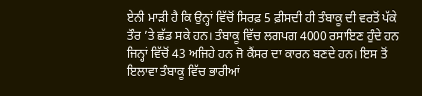ਏਨੀ ਮਾੜੀ ਹੈ ਕਿ ਉਨ੍ਹਾਂ ਵਿੱਚੋਂ ਸਿਰਫ਼ 5 ਫ਼ੀਸਦੀ ਹੀ ਤੰਬਾਕੂ ਦੀ ਵਰਤੋਂ ਪੱਕੇ ਤੌਰ ’ਤੇ ਛੱਡ ਸਕੇ ਹਨ। ਤੰਬਾਕੂ ਵਿੱਚ ਲਗਪਗ 4000 ਰਸਾਇਣ ਹੁੰਦੇ ਹਨ ਜਿਨ੍ਹਾਂ ਵਿੱਚੋਂ 43 ਅਜਿਹੇ ਹਨ ਜੋ ਕੈਂਸਰ ਦਾ ਕਾਰਨ ਬਣਦੇ ਹਨ। ਇਸ ਤੋਂ ਇਲਾਵਾ ਤੰਬਾਕੂ ਵਿੱਚ ਭਾਰੀਆਂ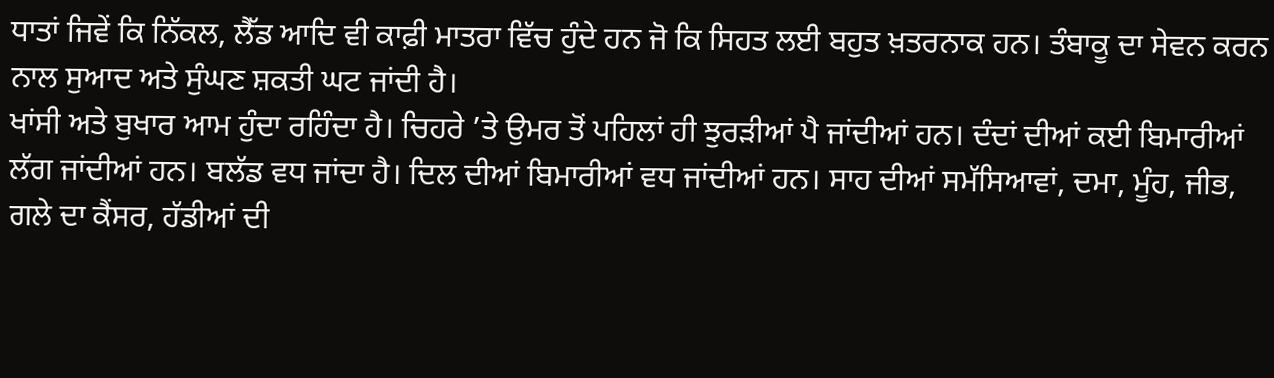ਧਾਤਾਂ ਜਿਵੇਂ ਕਿ ਨਿੱਕਲ, ਲੈੱਡ ਆਦਿ ਵੀ ਕਾਫ਼ੀ ਮਾਤਰਾ ਵਿੱਚ ਹੁੰਦੇ ਹਨ ਜੋ ਕਿ ਸਿਹਤ ਲਈ ਬਹੁਤ ਖ਼ਤਰਨਾਕ ਹਨ। ਤੰਬਾਕੂ ਦਾ ਸੇਵਨ ਕਰਨ ਨਾਲ ਸੁਆਦ ਅਤੇ ਸੁੰਘਣ ਸ਼ਕਤੀ ਘਟ ਜਾਂਦੀ ਹੈ।
ਖਾਂਸੀ ਅਤੇ ਬੁਖਾਰ ਆਮ ਹੁੰਦਾ ਰਹਿੰਦਾ ਹੈ। ਚਿਹਰੇ ’ਤੇ ਉਮਰ ਤੋਂ ਪਹਿਲਾਂ ਹੀ ਝੁਰੜੀਆਂ ਪੈ ਜਾਂਦੀਆਂ ਹਨ। ਦੰਦਾਂ ਦੀਆਂ ਕਈ ਬਿਮਾਰੀਆਂ ਲੱਗ ਜਾਂਦੀਆਂ ਹਨ। ਬਲੱਡ ਵਧ ਜਾਂਦਾ ਹੈ। ਦਿਲ ਦੀਆਂ ਬਿਮਾਰੀਆਂ ਵਧ ਜਾਂਦੀਆਂ ਹਨ। ਸਾਹ ਦੀਆਂ ਸਮੱਸਿਆਵਾਂ, ਦਮਾ, ਮੂੰਹ, ਜੀਭ, ਗਲੇ ਦਾ ਕੈਂਸਰ, ਹੱਡੀਆਂ ਦੀ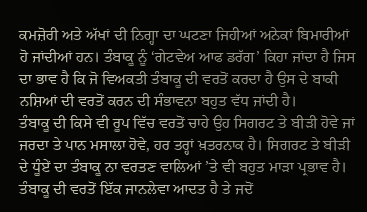ਕਮਜ਼ੋਰੀ ਅਤੇ ਅੱਖਾਂ ਦੀ ਨਿਗ੍ਹਾ ਦਾ ਘਟਣਾ ਜਿਹੀਆਂ ਅਨੇਕਾਂ ਬਿਮਾਰੀਆਂ ਹੋ ਜਾਂਦੀਆਂ ਹਨ। ਤੰਬਾਕੂ ਨੂੰ ‘ਗੇਟਵੇਅ ਆਫ ਡਰੱਗ’ ਕਿਹਾ ਜਾਂਦਾ ਹੈ ਜਿਸ ਦਾ ਭਾਵ ਹੈ ਕਿ ਜੋ ਵਿਅਕਤੀ ਤੰਬਾਕੂ ਦੀ ਵਰਤੋਂ ਕਰਦਾ ਹੈ ਉਸ ਦੇ ਬਾਕੀ ਨਸ਼ਿਆਂ ਦੀ ਵਰਤੋਂ ਕਰਨ ਦੀ ਸੰਭਾਵਨਾ ਬਹੁਤ ਵੱਧ ਜਾਂਦੀ ਹੈ।
ਤੰਬਾਕੂ ਦੀ ਕਿਸੇ ਵੀ ਰੂਪ ਵਿੱਚ ਵਰਤੋਂ ਚਾਹੇ ਉਹ ਸਿਗਰਟ ਤੇ ਬੀੜੀ ਹੋਵੇ ਜਾਂ ਜਰਦਾ ਤੇ ਪਾਨ ਮਸਾਲਾ ਹੋਵੇ, ਹਰ ਤਰ੍ਹਾਂ ਖ਼ਤਰਨਾਕ ਹੈ। ਸਿਗਰਟ ਤੇ ਬੀੜੀ ਦੇ ਧੂੰਏਂ ਦਾ ਤੰਬਾਕੂ ਨਾ ਵਰਤਣ ਵਾਲਿਆਂ ’ਤੇ ਵੀ ਬਹੁਤ ਮਾੜਾ ਪ੍ਰਭਾਵ ਹੈ। ਤੰਬਾਕੂ ਦੀ ਵਰਤੋਂ ਇੱਕ ਜਾਨਲੇਵਾ ਆਦਤ ਹੈ ਤੇ ਜਦੋਂ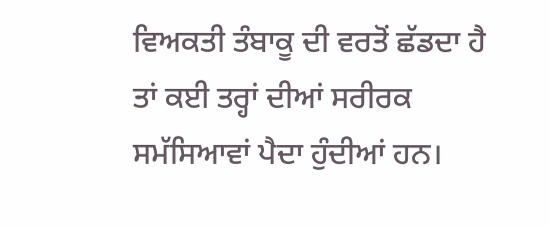ਵਿਅਕਤੀ ਤੰਬਾਕੂ ਦੀ ਵਰਤੋਂ ਛੱਡਦਾ ਹੈ ਤਾਂ ਕਈ ਤਰ੍ਹਾਂ ਦੀਆਂ ਸਰੀਰਕ ਸਮੱਸਿਆਵਾਂ ਪੈਦਾ ਹੁੰਦੀਆਂ ਹਨ।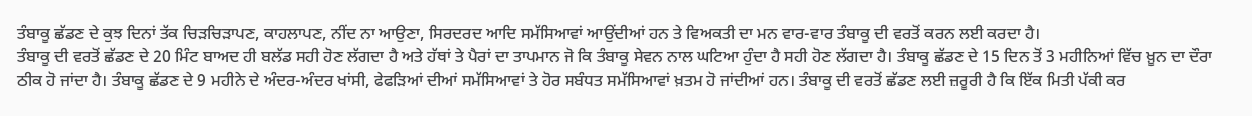ਤੰਬਾਕੂ ਛੱਡਣ ਦੇ ਕੁਝ ਦਿਨਾਂ ਤੱਕ ਚਿੜਚਿੜਾਪਣ, ਕਾਹਲਾਪਣ, ਨੀਂਦ ਨਾ ਆਉਣਾ, ਸਿਰਦਰਦ ਆਦਿ ਸਮੱਸਿਆਵਾਂ ਆਉਂਦੀਆਂ ਹਨ ਤੇ ਵਿਅਕਤੀ ਦਾ ਮਨ ਵਾਰ-ਵਾਰ ਤੰਬਾਕੂ ਦੀ ਵਰਤੋਂ ਕਰਨ ਲਈ ਕਰਦਾ ਹੈ।
ਤੰਬਾਕੂ ਦੀ ਵਰਤੋਂ ਛੱਡਣ ਦੇ 20 ਮਿੰਟ ਬਾਅਦ ਹੀ ਬਲੱਡ ਸਹੀ ਹੋਣ ਲੱਗਦਾ ਹੈ ਅਤੇ ਹੱਥਾਂ ਤੇ ਪੈਰਾਂ ਦਾ ਤਾਪਮਾਨ ਜੋ ਕਿ ਤੰਬਾਕੂ ਸੇਵਨ ਨਾਲ ਘਟਿਆ ਹੁੰਦਾ ਹੈ ਸਹੀ ਹੋਣ ਲੱਗਦਾ ਹੈ। ਤੰਬਾਕੂ ਛੱਡਣ ਦੇ 15 ਦਿਨ ਤੋਂ 3 ਮਹੀਨਿਆਂ ਵਿੱਚ ਖ਼ੂਨ ਦਾ ਦੌਰਾ ਠੀਕ ਹੋ ਜਾਂਦਾ ਹੈ। ਤੰਬਾਕੂ ਛੱਡਣ ਦੇ 9 ਮਹੀਨੇ ਦੇ ਅੰਦਰ-ਅੰਦਰ ਖਾਂਸੀ, ਫੇਫੜਿਆਂ ਦੀਆਂ ਸਮੱਸਿਆਵਾਂ ਤੇ ਹੋਰ ਸਬੰਧਤ ਸਮੱਸਿਆਵਾਂ ਖ਼ਤਮ ਹੋ ਜਾਂਦੀਆਂ ਹਨ। ਤੰਬਾਕੂ ਦੀ ਵਰਤੋਂ ਛੱਡਣ ਲਈ ਜ਼ਰੂਰੀ ਹੈ ਕਿ ਇੱਕ ਮਿਤੀ ਪੱਕੀ ਕਰ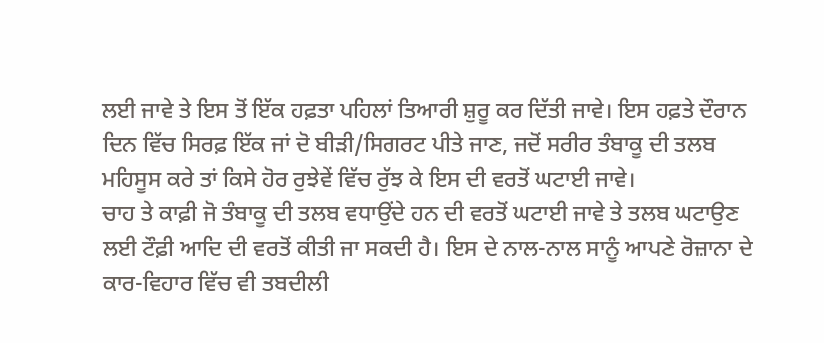ਲਈ ਜਾਵੇ ਤੇ ਇਸ ਤੋਂ ਇੱਕ ਹਫ਼ਤਾ ਪਹਿਲਾਂ ਤਿਆਰੀ ਸ਼ੁਰੂ ਕਰ ਦਿੱਤੀ ਜਾਵੇ। ਇਸ ਹਫ਼ਤੇ ਦੌਰਾਨ ਦਿਨ ਵਿੱਚ ਸਿਰਫ਼ ਇੱਕ ਜਾਂ ਦੋ ਬੀੜੀ/ਸਿਗਰਟ ਪੀਤੇ ਜਾਣ, ਜਦੋਂ ਸਰੀਰ ਤੰਬਾਕੂ ਦੀ ਤਲਬ ਮਹਿਸੂਸ ਕਰੇ ਤਾਂ ਕਿਸੇ ਹੋਰ ਰੁਝੇਵੇਂ ਵਿੱਚ ਰੁੱਝ ਕੇ ਇਸ ਦੀ ਵਰਤੋਂ ਘਟਾਈ ਜਾਵੇ।
ਚਾਹ ਤੇ ਕਾਫ਼ੀ ਜੋ ਤੰਬਾਕੂ ਦੀ ਤਲਬ ਵਧਾਉਂਦੇ ਹਨ ਦੀ ਵਰਤੋਂ ਘਟਾਈ ਜਾਵੇ ਤੇ ਤਲਬ ਘਟਾਉਣ ਲਈ ਟੌਫ਼ੀ ਆਦਿ ਦੀ ਵਰਤੋਂ ਕੀਤੀ ਜਾ ਸਕਦੀ ਹੈ। ਇਸ ਦੇ ਨਾਲ-ਨਾਲ ਸਾਨੂੰ ਆਪਣੇ ਰੋਜ਼ਾਨਾ ਦੇ ਕਾਰ-ਵਿਹਾਰ ਵਿੱਚ ਵੀ ਤਬਦੀਲੀ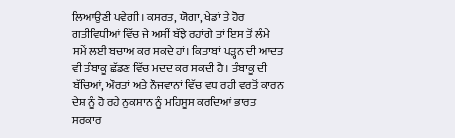ਲਿਆਉਣੀ ਪਵੇਗੀ। ਕਸਰਤ, ਯੋਗਾ, ਖੇਡਾਂ ਤੇ ਹੋਰ ਗਤੀਵਿਧੀਆਂ ਵਿੱਚ ਜੇ ਅਸੀਂ ਬੱਝੇ ਰਹਾਂਗੇ ਤਾਂ ਇਸ ਤੋਂ ਲੰਮੇ ਸਮੇਂ ਲਈ ਬਚਾਅ ਕਰ ਸਕਦੇ ਹਾਂ। ਕਿਤਾਬਾਂ ਪੜ੍ਹਨ ਦੀ ਆਦਤ ਵੀ ਤੰਬਾਕੂ ਛੱਡਣ ਵਿੱਚ ਮਦਦ ਕਰ ਸਕਦੀ ਹੈ। ਤੰਬਾਕੂ ਦੀ ਬੱਚਿਆਂ, ਔਰਤਾਂ ਅਤੇ ਨੌਜਵਾਨਾਂ ਵਿੱਚ ਵਧ ਰਹੀ ਵਰਤੋਂ ਕਾਰਨ ਦੇਸ਼ ਨੂੰ ਹੋ ਰਹੇ ਨੁਕਸਾਨ ਨੂੰ ਮਹਿਸੂਸ ਕਰਦਿਆਂ ਭਾਰਤ ਸਰਕਾਰ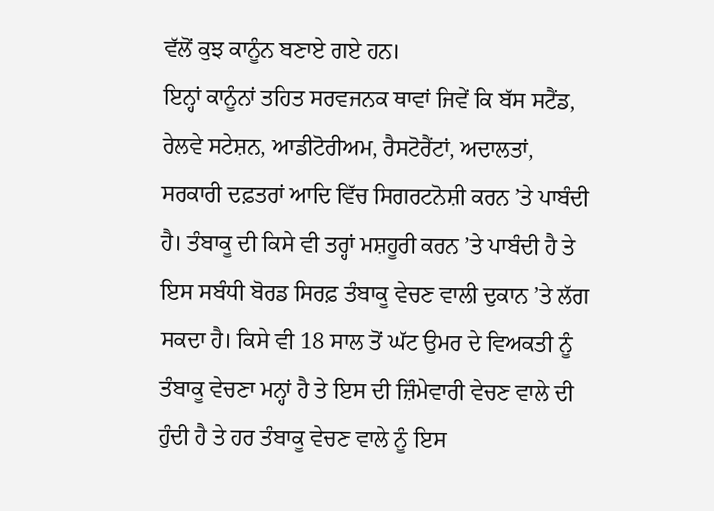ਵੱਲੋਂ ਕੁਝ ਕਾਨੂੰਨ ਬਣਾਏ ਗਏ ਹਨ।
ਇਨ੍ਹਾਂ ਕਾਨੂੰਨਾਂ ਤਹਿਤ ਸਰਵਜਨਕ ਥਾਵਾਂ ਜਿਵੇਂ ਕਿ ਬੱਸ ਸਟੈਂਡ, ਰੇਲਵੇ ਸਟੇਸ਼ਨ, ਆਡੀਟੋਰੀਅਮ, ਰੈਸਟੋਰੈਂਟਾਂ, ਅਦਾਲਤਾਂ, ਸਰਕਾਰੀ ਦਫ਼ਤਰਾਂ ਆਦਿ ਵਿੱਚ ਸਿਗਰਟਨੋਸ਼ੀ ਕਰਨ ’ਤੇ ਪਾਬੰਦੀ ਹੈ। ਤੰਬਾਕੂ ਦੀ ਕਿਸੇ ਵੀ ਤਰ੍ਹਾਂ ਮਸ਼ਹੂਰੀ ਕਰਨ ’ਤੇ ਪਾਬੰਦੀ ਹੈ ਤੇ ਇਸ ਸਬੰਧੀ ਬੋਰਡ ਸਿਰਫ਼ ਤੰਬਾਕੂ ਵੇਚਣ ਵਾਲੀ ਦੁਕਾਨ ’ਤੇ ਲੱਗ ਸਕਦਾ ਹੈ। ਕਿਸੇ ਵੀ 18 ਸਾਲ ਤੋਂ ਘੱਟ ਉਮਰ ਦੇ ਵਿਅਕਤੀ ਨੂੰ ਤੰਬਾਕੂ ਵੇਚਣਾ ਮਨ੍ਹਾਂ ਹੈ ਤੇ ਇਸ ਦੀ ਜ਼ਿੰਮੇਵਾਰੀ ਵੇਚਣ ਵਾਲੇ ਦੀ ਹੁੰਦੀ ਹੈ ਤੇ ਹਰ ਤੰਬਾਕੂ ਵੇਚਣ ਵਾਲੇ ਨੂੰ ਇਸ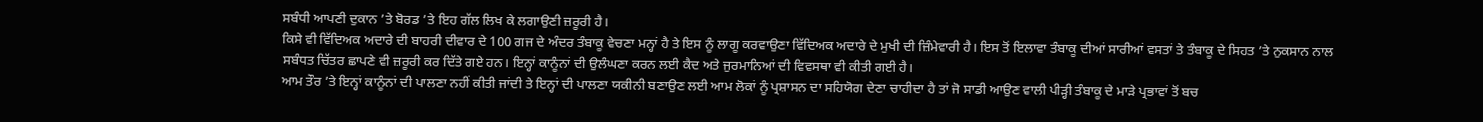ਸਬੰਧੀ ਆਪਣੀ ਦੁਕਾਨ ’ਤੇ ਬੋਰਡ ’ਤੇ ਇਹ ਗੱਲ ਲਿਖ ਕੇ ਲਗਾਉਣੀ ਜ਼ਰੂਰੀ ਹੈ।
ਕਿਸੇ ਵੀ ਵਿੱਦਿਅਕ ਅਦਾਰੇ ਦੀ ਬਾਹਰੀ ਦੀਵਾਰ ਦੇ 100 ਗਜ ਦੇ ਅੰਦਰ ਤੰਬਾਕੂ ਵੇਚਣਾ ਮਨ੍ਹਾਂ ਹੈ ਤੇ ਇਸ ਨੂੰ ਲਾਗੂ ਕਰਵਾਉਣਾ ਵਿੱਦਿਅਕ ਅਦਾਰੇ ਦੇ ਮੁਖੀ ਦੀ ਜ਼ਿੰਮੇਵਾਰੀ ਹੈ। ਇਸ ਤੋਂ ਇਲਾਵਾ ਤੰਬਾਕੂ ਦੀਆਂ ਸਾਰੀਆਂ ਵਸਤਾਂ ਤੇ ਤੰਬਾਕੂ ਦੇ ਸਿਹਤ ’ਤੇ ਨੁਕਸਾਨ ਨਾਲ ਸਬੰਧਤ ਚਿੱਤਰ ਛਾਪਣੇ ਵੀ ਜ਼ਰੂਰੀ ਕਰ ਦਿੱਤੇ ਗਏ ਹਨ। ਇਨ੍ਹਾਂ ਕਾਨੂੰਨਾਂ ਦੀ ਉਲੰਘਣਾ ਕਰਨ ਲਈ ਕੈਦ ਅਤੇ ਜੁਰਮਾਨਿਆਂ ਦੀ ਵਿਵਸਥਾ ਵੀ ਕੀਤੀ ਗਈ ਹੈ।
ਆਮ ਤੌਰ ’ਤੇ ਇਨ੍ਹਾਂ ਕਾਨੂੰਨਾਂ ਦੀ ਪਾਲਣਾ ਨਹੀਂ ਕੀਤੀ ਜਾਂਦੀ ਤੇ ਇਨ੍ਹਾਂ ਦੀ ਪਾਲਣਾ ਯਕੀਨੀ ਬਣਾਉਣ ਲਈ ਆਮ ਲੋਕਾਂ ਨੂੰ ਪ੍ਰਸ਼ਾਸਨ ਦਾ ਸਹਿਯੋਗ ਦੇਣਾ ਚਾਹੀਦਾ ਹੈ ਤਾਂ ਜੋ ਸਾਡੀ ਆਉਣ ਵਾਲੀ ਪੀੜ੍ਹੀ ਤੰਬਾਕੂ ਦੇ ਮਾੜੇ ਪ੍ਰਭਾਵਾਂ ਤੋਂ ਬਚ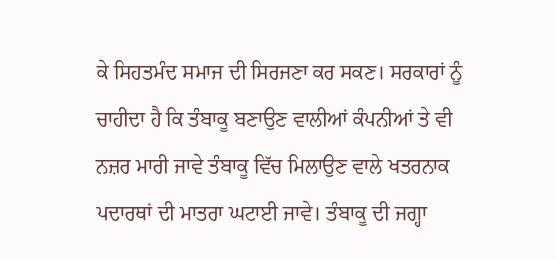ਕੇ ਸਿਹਤਮੰਦ ਸਮਾਜ ਦੀ ਸਿਰਜਣਾ ਕਰ ਸਕਣ। ਸਰਕਾਰਾਂ ਨੂੰ ਚਾਹੀਦਾ ਹੈ ਕਿ ਤੰਬਾਕੂ ਬਣਾਉਣ ਵਾਲੀਆਂ ਕੰਪਨੀਆਂ ਤੇ ਵੀ ਨਜ਼ਰ ਮਾਰੀ ਜਾਵੇ ਤੰਬਾਕੂ ਵਿੱਚ ਮਿਲਾਉਣ ਵਾਲੇ ਖਤਰਨਾਕ ਪਦਾਰਥਾਂ ਦੀ ਮਾਤਰਾ ਘਟਾਈ ਜਾਵੇ। ਤੰਬਾਕੂ ਦੀ ਜਗ੍ਹਾ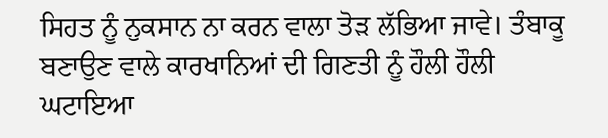ਸਿਹਤ ਨੂੰ ਨੁਕਸਾਨ ਨਾ ਕਰਨ ਵਾਲਾ ਤੋੜ ਲੱਭਿਆ ਜਾਵੇ। ਤੰਬਾਕੂ ਬਣਾਉਣ ਵਾਲੇ ਕਾਰਖਾਨਿਆਂ ਦੀ ਗਿਣਤੀ ਨੂੰ ਹੌਲੀ ਹੌਲੀ ਘਟਾਇਆ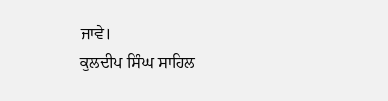ਜਾਵੇ।
ਕੁਲਦੀਪ ਸਿੰਘ ਸਾਹਿਲ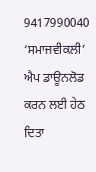9417990040
‘ਸਮਾਜਵੀਕਲੀ’ ਐਪ ਡਾਊਨਲੋਡ ਕਰਨ ਲਈ ਹੇਠ ਦਿਤਾ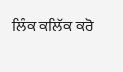ਲਿੰਕ ਕਲਿੱਕ ਕਰੋ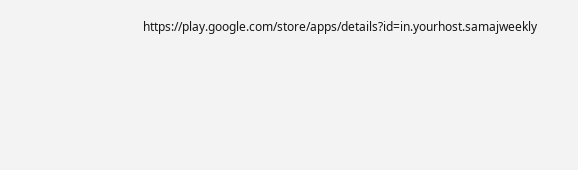https://play.google.com/store/apps/details?id=in.yourhost.samajweekly